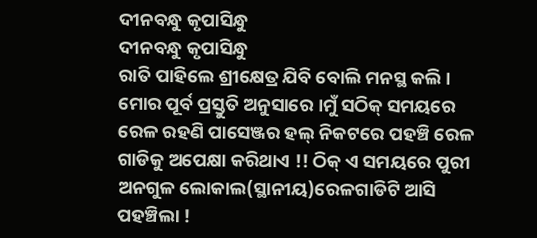ଦୀନବନ୍ଧୁ କୃପାସିନ୍ଧୁ
ଦୀନବନ୍ଧୁ କୃପାସିନ୍ଧୁ
ରାତି ପାହିଲେ ଶ୍ରୀକ୍ଷେତ୍ର ଯିବି ବୋଲି ମନସ୍ଥ କଲି । ମୋର ପୂର୍ବ ପ୍ରସ୍ତୁତି ଅନୁସାରେ ।ମୁଁ ସଠିକ୍ ସମୟରେ ରେଳ ରହଣି ପାସେଞ୍ଜର ହଲ୍ ନିକଟରେ ପହଞ୍ଚି ରେଳ ଗାଡିକୁ ଅପେକ୍ଷା କରିଥାଏ !! ଠିକ୍ ଏ ସମୟରେ ପୁରୀ ଅନଗୁଳ ଲୋକାଲ(ସ୍ଥାନୀୟ)ରେଳଗାଡିଟି ଆସି ପହଞ୍ଚିଲା !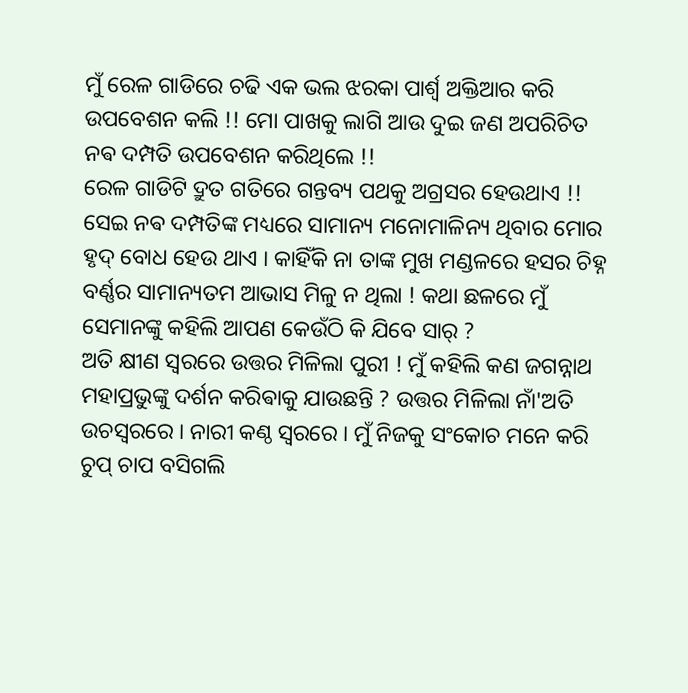ମୁଁ ରେଳ ଗାଡିରେ ଚଢି ଏକ ଭଲ ଝରକା ପାର୍ଶ୍ଵ ଅକ୍ତିଆର କରି ଉପବେଶନ କଲି !! ମୋ ପାଖକୁ ଲାଗି ଆଉ ଦୁଇ ଜଣ ଅପରିଚିତ ନଵ ଦମ୍ପତି ଉପବେଶନ କରିଥିଲେ !!
ରେଳ ଗାଡିଟି ଦ୍ରୁତ ଗତିରେ ଗନ୍ତବ୍ୟ ପଥକୁ ଅଗ୍ରସର ହେଉଥାଏ !! ସେଇ ନଵ ଦମ୍ପତିଙ୍କ ମଧ୍ୟରେ ସାମାନ୍ୟ ମନୋମାଳିନ୍ୟ ଥିବାର ମୋର ହୃଦ୍ ବୋଧ ହେଉ ଥାଏ । କାହିଁକି ନା ତାଙ୍କ ମୁଖ ମଣ୍ଡଳରେ ହସର ଚିହ୍ନ ବର୍ଣ୍ଣର ସାମାନ୍ୟତମ ଆଭାସ ମିଳୁ ନ ଥିଲା ! କଥା ଛଳରେ ମୁଁ ସେମାନଙ୍କୁ କହିଲି ଆପଣ କେଉଁଠି କି ଯିବେ ସାର୍ ?
ଅତି କ୍ଷୀଣ ସ୍ୱରରେ ଉତ୍ତର ମିଳିଲା ପୁରୀ ! ମୁଁ କହିଲି କଣ ଜଗନ୍ନାଥ ମହାପ୍ରଭୁଙ୍କୁ ଦର୍ଶନ କରିଵାକୁ ଯାଉଛନ୍ତି ? ଉତ୍ତର ମିଳିଲା ନାଁ'ଅତି ଉଚସ୍ୱରରେ । ନାରୀ କଣ୍ଠ ସ୍ୱରରେ । ମୁଁ ନିଜକୁ ସଂକୋଚ ମନେ କରି ଚୁପ୍ ଚାପ ବସିଗଲି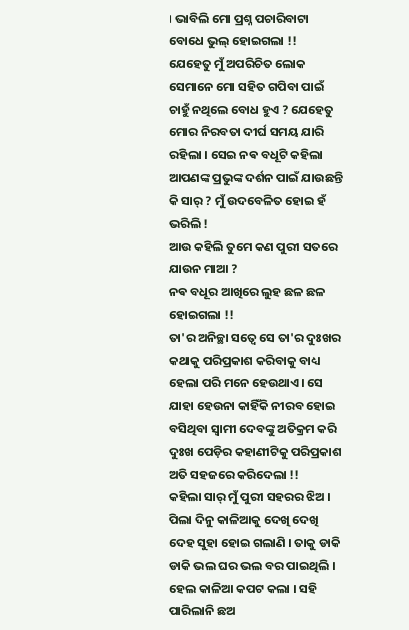। ଭାବିଲି ମୋ ପ୍ରଶ୍ନ ପଚାରିବାଟା ବୋଧେ ଭୁଲ୍ ହୋଇଗଲା !!
ଯେହେତୁ ମୁଁ ଅପରିଚିତ ଲୋକ ସେମାନେ ମୋ ସହିତ ଗପିବା ପାଇଁ ଚାହୁଁ ନଥିଲେ ବୋଧ ହୁଏ ? ଯେହେତୁ ମୋର ନିରବତା ଦୀର୍ଘ ସମୟ ଯାରି ରହିଲା । ସେଇ ନଵ ବଧୂଟି କହିଲା ଆପଣଙ୍କ ପ୍ରଭୁଙ୍କ ଦର୍ଶନ ପାଇଁ ଯାଉଛନ୍ତି କି ସାର୍ ? ମୁଁ ଉଦବେଳିତ ହୋଇ ହଁ ଭରିଲି !
ଆଉ କହିଲି ତୁମେ କଣ ପୁରୀ ସତରେ ଯାଉନ ମାଆ ?
ନଵ ବଧୂର ଆଖିରେ ଲୁହ ଛଳ ଛଳ ହୋଇଗଲା !!
ତା'ର ଅନିଚ୍ଛା ସତ୍ୱେ ସେ ତା'ର ଦୁଃଖର କଥାକୁ ପରିପ୍ରକାଶ କରିବାକୁ ବାଧ୍ୟ ହେଲା ପରି ମନେ ହେଉଥାଏ। ସେ ଯାହା ହେଉନା କାହିଁକି ନୀରବ ହୋଇ ବସିଥିବା ସ୍ଵାମୀ ଦେବଙ୍କୁ ଅତିକ୍ରମ କରି ଦୁଃଖ ପେଡ଼ିର କହାଣୀଟିକୁ ପରିପ୍ରକାଶ ଅତି ସହଜରେ କରିଦେଲା !!
କହିଲା ସାର୍ ମୁଁ ପୁରୀ ସହରର ଝିଅ । ପିଲା ଦିନୁ କାଳିଆକୁ ଦେଖି ଦେଖି ଦେହ ସୁହା ହୋଇ ଗଲାଣି । ତାକୁ ଡାକି ଡାକି ଭଲ ଘର ଭଲ ବର ପାଇଥିଲି । ହେଲ କାଳିଆ କପଟ କଲା । ସହି ପାରିଲାନି ଛଅ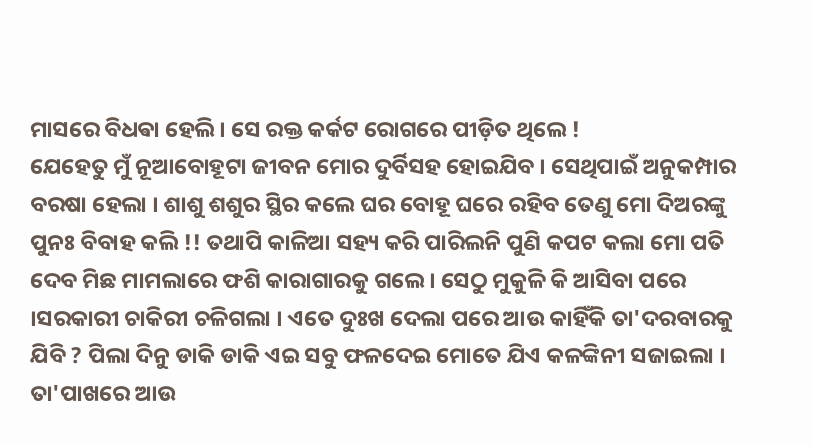ମାସରେ ବିଧଵା ହେଲି । ସେ ରକ୍ତ କର୍କଟ ରୋଗରେ ପୀଡ଼ିତ ଥିଲେ !
ଯେହେତୁ ମୁଁ ନୂଆବୋହୂଟା ଜୀବନ ମୋର ଦୁର୍ବିସହ ହୋଇଯିବ । ସେଥିପାଇଁ ଅନୁକମ୍ପାର ବରଷା ହେଲା । ଶାଶୁ ଶଶୁର ସ୍ଥିର କଲେ ଘର ବୋହୂ ଘରେ ରହିବ ତେଣୁ ମୋ ଦିଅରଙ୍କୁ ପୁନଃ ବିବାହ କଲି !! ତଥାପି କାଳିଆ ସହ୍ୟ କରି ପାରିଲନି ପୁଣି କପଟ କଲା ମୋ ପତି ଦେବ ମିଛ ମାମଲାରେ ଫଶି କାରାଗାରକୁ ଗଲେ । ସେଠୁ ମୁକୁଳି କି ଆସିବା ପରେ ।ସରକାରୀ ଚାକିରୀ ଚଳିଗଲା । ଏତେ ଦୁଃଖ ଦେଲା ପରେ ଆଉ କାହିଁକି ତା'ଦରବାରକୁ ଯିବି ? ପିଲା ଦିନୁ ଡାକି ଡାକି ଏଇ ସବୁ ଫଳଦେଇ ମୋତେ ଯିଏ କଳଙ୍କିନୀ ସଜାଇଲା । ତା'ପାଖରେ ଆଉ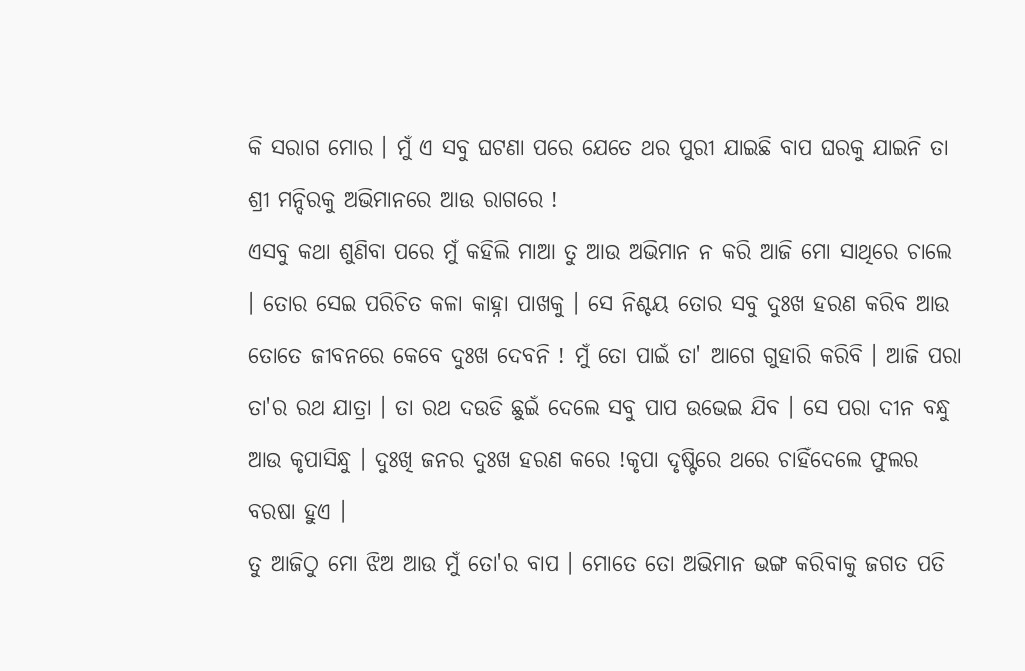କି ସରାଗ ମୋର । ମୁଁ ଏ ସବୁ ଘଟଣା ପରେ ଯେତେ ଥର ପୁରୀ ଯାଇଛି ବାପ ଘରକୁ ଯାଇନି ତା ଶ୍ରୀ ମନ୍ଦିରକୁ ଅଭିମାନରେ ଆଉ ରାଗରେ !
ଏସବୁ କଥା ଶୁଣିବା ପରେ ମୁଁ କହିଲି ମାଆ ତୁ ଆଉ ଅଭିମାନ ନ କରି ଆଜି ମୋ ସାଥିରେ ଚାଲେ । ତୋର ସେଇ ପରିଚିତ କଳା କାହ୍ନା ପାଖକୁ । ସେ ନିଶ୍ଚୟ ତୋର ସବୁ ଦୁଃଖ ହରଣ କରିବ ଆଉ ତୋତେ ଜୀବନରେ କେବେ ଦୁଃଖ ଦେବନି ! ମୁଁ ତୋ ପାଇଁ ତା' ଆଗେ ଗୁହାରି କରିବି । ଆଜି ପରା ତା'ର ରଥ ଯାତ୍ରା । ତା ରଥ ଦଉଡି ଛୁଇଁ ଦେଲେ ସବୁ ପାପ ଉଭେଇ ଯିବ । ସେ ପରା ଦୀନ ବନ୍ଧୁ ଆଉ କୃପାସିନ୍ଧୁ । ଦୁଃଖି ଜନର ଦୁଃଖ ହରଣ କରେ !କୃପା ଦୃଷ୍ଟିରେ ଥରେ ଚାହିଁଦେଲେ ଫୁଲର ବରଷା ହୁଏ ।
ତୁ ଆଜିଠୁ ମୋ ଝିଅ ଆଉ ମୁଁ ତୋ'ର ବାପ । ମୋତେ ତୋ ଅଭିମାନ ଭଙ୍ଗ କରିବାକୁ ଜଗତ ପତି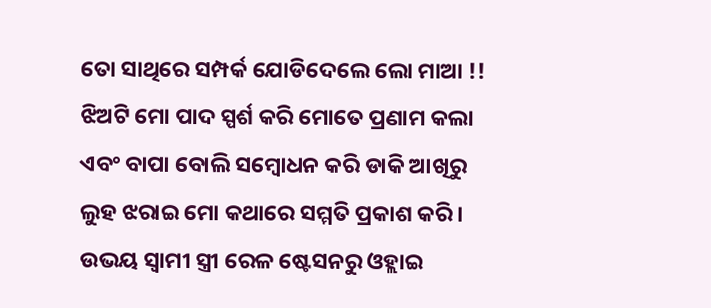ତୋ ସାଥିରେ ସମ୍ପର୍କ ଯୋଡିଦେଲେ ଲୋ ମାଆ !!
ଝିଅଟି ମୋ ପାଦ ସ୍ପର୍ଶ କରି ମୋତେ ପ୍ରଣାମ କଲା ଏବଂ ବାପା ବୋଲି ସମ୍ବୋଧନ କରି ଡାକି ଆଖିରୁ ଲୁହ ଝରାଇ ମୋ କଥାରେ ସମ୍ମତି ପ୍ରକାଶ କରି । ଉଭୟ ସ୍ଵାମୀ ସ୍ତ୍ରୀ ରେଳ ଷ୍ଟେସନରୁ ଓହ୍ଲାଇ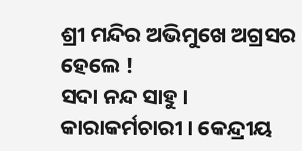ଶ୍ରୀ ମନ୍ଦିର ଅଭିମୁଖେ ଅଗ୍ରସର ହେଲେ !
ସଦା ନନ୍ଦ ସାହୁ ।
କାରାକର୍ମଚାରୀ । କେନ୍ଦ୍ରୀୟ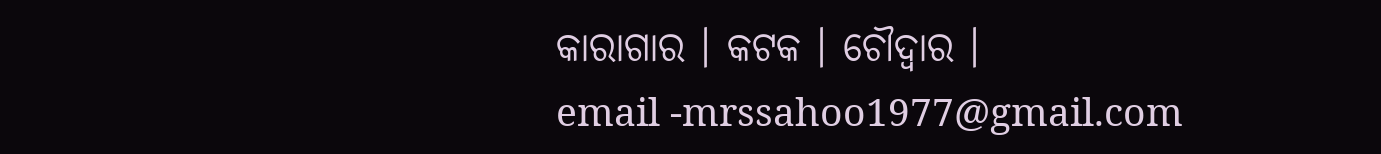କାରାଗାର । କଟକ । ଚୌଦ୍ୱାର ।
email -mrssahoo1977@gmail.com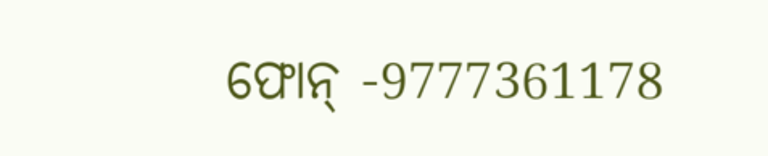ଫୋନ୍ -9777361178